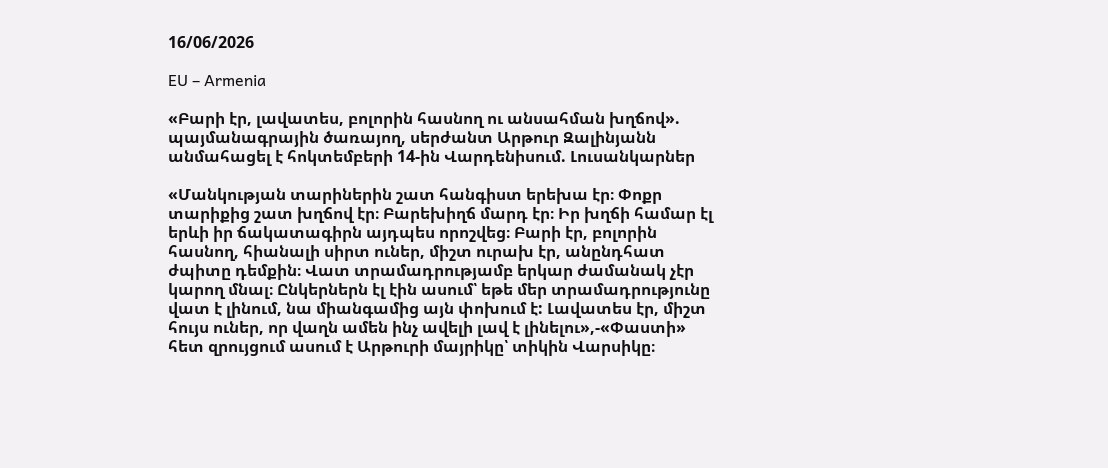16/06/2026

EU – Armenia

«Բարի էր, լավատես, բոլորին հասնող ու անսահման խղճով». պայմանագրային ծառայող, սերժանտ Արթուր Զալինյանն անմահացել է հոկտեմբերի 14-ին Վարդենիսում. Լուսանկարներ

«Մանկության տարիներին շատ հանգիստ երեխա էր։ Փոքր տարիքից շատ խղճով էր։ Բարեխիղճ մարդ էր։ Իր խղճի համար էլ երևի իր ճակատագիրն այդպես որոշվեց։ Բարի էր, բոլորին հասնող, հիանալի սիրտ ուներ, միշտ ուրախ էր, անընդհատ ժպիտը դեմքին։ Վատ տրամադրությամբ երկար ժամանակ չէր կարող մնալ։ Ընկերներն էլ էին ասում՝ եթե մեր տրամադրությունը վատ է լինում, նա միանգամից այն փոխում է: Լավատես էր, միշտ հույս ուներ, որ վաղն ամեն ինչ ավելի լավ է լինելու»,-«Փաստի» հետ զրույցում ասում է Արթուրի մայրիկը՝ տիկին Վարսիկը։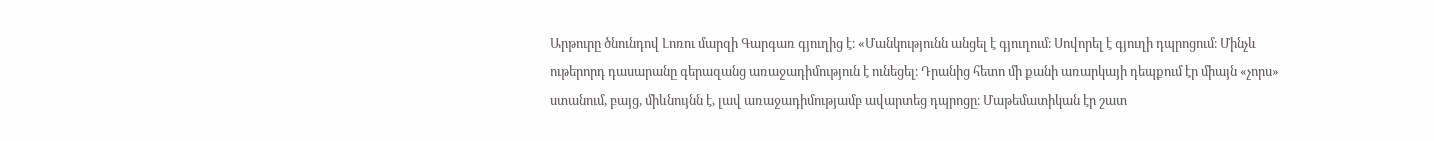Արթուրը ծնունդով Լոռու մարզի Գարգառ գյուղից է։ «Մանկությունն անցել է գյուղում։ Սովորել է գյուղի դպրոցում։ Մինչև ութերորդ դասարանը գերազանց առաջադիմություն է ունեցել։ Դրանից հետո մի քանի առարկայի դեպքում էր միայն «չորս» ստանում, բայց, միևնույնն է, լավ առաջադիմությամբ ավարտեց դպրոցը։ Մաթեմատիկան էր շատ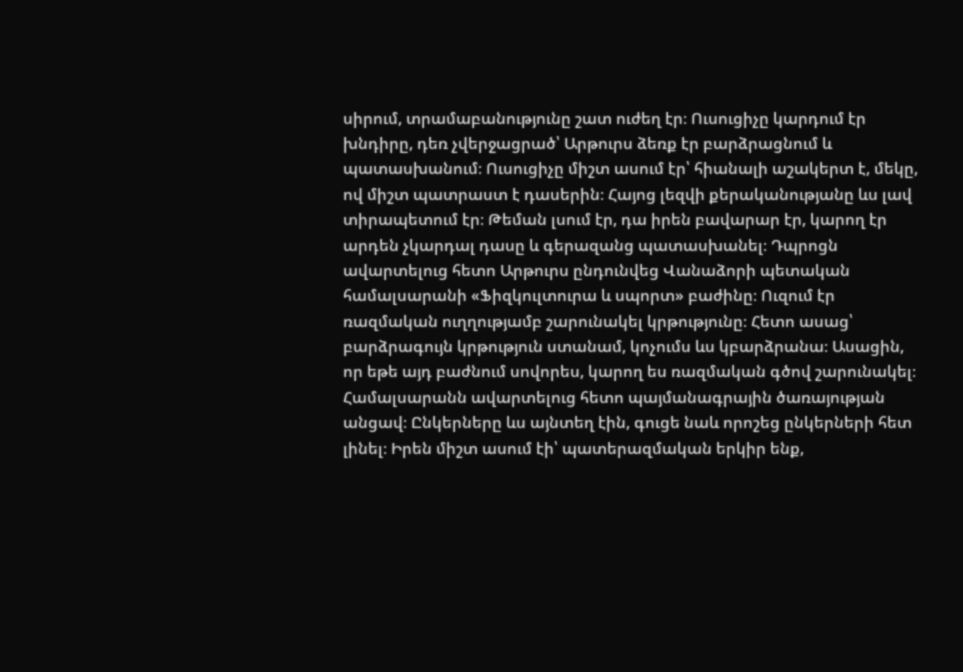սիրում, տրամաբանությունը շատ ուժեղ էր։ Ուսուցիչը կարդում էր խնդիրը, դեռ չվերջացրած՝ Արթուրս ձեռք էր բարձրացնում և պատասխանում։ Ուսուցիչը միշտ ասում էր՝ հիանալի աշակերտ է, մեկը, ով միշտ պատրաստ է դասերին։ Հայոց լեզվի քերականությանը ևս լավ տիրապետում էր։ Թեման լսում էր, դա իրեն բավարար էր, կարող էր արդեն չկարդալ դասը և գերազանց պատասխանել։ Դպրոցն ավարտելուց հետո Արթուրս ընդունվեց Վանաձորի պետական համալսարանի «Ֆիզկուլտուրա և սպորտ» բաժինը։ Ուզում էր ռազմական ուղղությամբ շարունակել կրթությունը։ Հետո ասաց՝ բարձրագույն կրթություն ստանամ, կոչումս ևս կբարձրանա։ Ասացին, որ եթե այդ բաժնում սովորես, կարող ես ռազմական գծով շարունակել։ Համալսարանն ավարտելուց հետո պայմանագրային ծառայության անցավ։ Ընկերները ևս այնտեղ էին, գուցե նաև որոշեց ընկերների հետ լինել։ Իրեն միշտ ասում էի՝ պատերազմական երկիր ենք,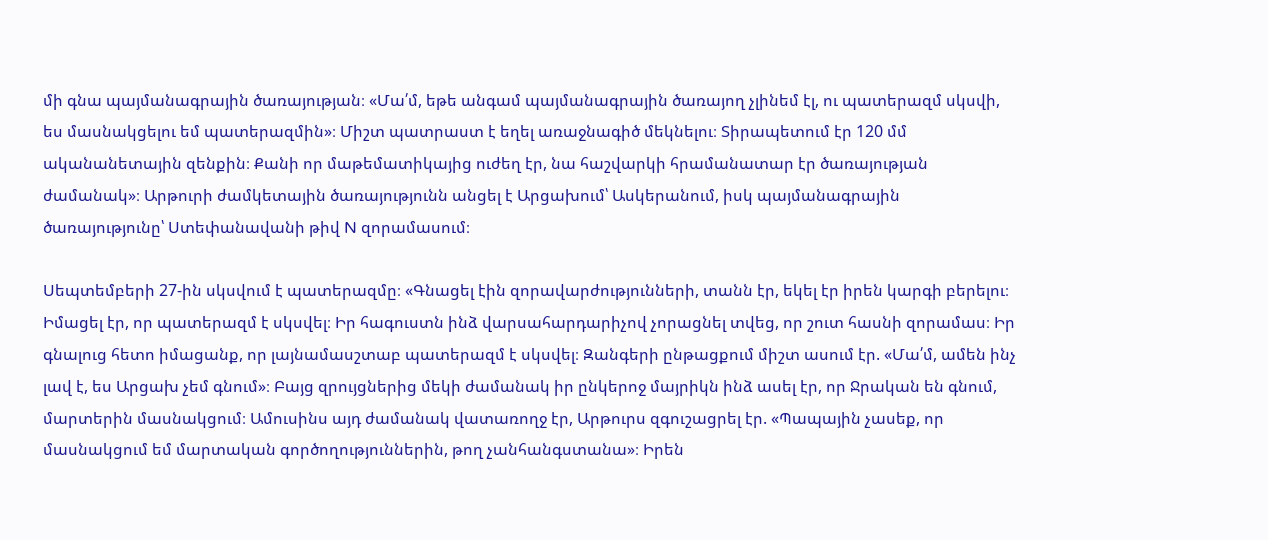մի գնա պայմանագրային ծառայության։ «Մա՛մ, եթե անգամ պայմանագրային ծառայող չլինեմ էլ, ու պատերազմ սկսվի, ես մասնակցելու եմ պատերազմին»։ Միշտ պատրաստ է եղել առաջնագիծ մեկնելու։ Տիրապետում էր 120 մմ ականանետային զենքին։ Քանի որ մաթեմատիկայից ուժեղ էր, նա հաշվարկի հրամանատար էր ծառայության ժամանակ»։ Արթուրի ժամկետային ծառայությունն անցել է Արցախում՝ Ասկերանում, իսկ պայմանագրային ծառայությունը՝ Ստեփանավանի թիվ N զորամասում։

Սեպտեմբերի 27-ին սկսվում է պատերազմը։ «Գնացել էին զորավարժությունների, տանն էր, եկել էր իրեն կարգի բերելու։ Իմացել էր, որ պատերազմ է սկսվել։ Իր հագուստն ինձ վարսահարդարիչով չորացնել տվեց, որ շուտ հասնի զորամաս։ Իր գնալուց հետո իմացանք, որ լայնամասշտաբ պատերազմ է սկսվել։ Զանգերի ընթացքում միշտ ասում էր. «Մա՛մ, ամեն ինչ լավ է, ես Արցախ չեմ գնում»։ Բայց զրույցներից մեկի ժամանակ իր ընկերոջ մայրիկն ինձ ասել էր, որ Ջրական են գնում, մարտերին մասնակցում։ Ամուսինս այդ ժամանակ վատառողջ էր, Արթուրս զգուշացրել էր. «Պապային չասեք, որ մասնակցում եմ մարտական գործողություններին, թող չանհանգստանա»։ Իրեն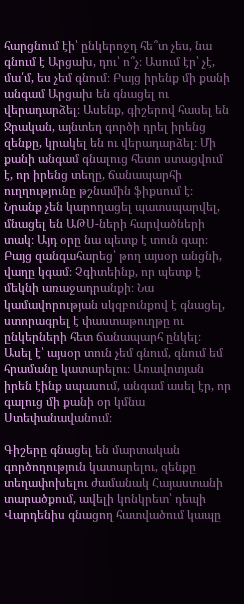հարցնում էի՝ ընկերոջդ հե՞տ չես, նա գնում է Արցախ, դու՝ ո՞չ։ Ասում էր՝ չէ, մա՛մ, ես չեմ գնում։ Բայց իրենք մի քանի անգամ Արցախ են գնացել ու վերադարձել։ Ասենք, գիշերով հասել են Ջրական, այնտեղ գործի դրել իրենց զենքը, կրակել են ու վերադարձել։ Մի քանի անգամ գնալուց հետո ստացվում է, որ իրենց տեղը, ճանապարհի ուղղությունը թշնամին ֆիքսում է։ Նրանք չեն կարողացել պատսպարվել, մնացել են ԱԹՍ-ների հարվածների տակ։ Այդ օրը նա պետք է տուն գար։ Բայց զանգահարեց՝ թող այսօր անցնի, վաղը կգամ։ Չգիտեինք, որ պետք է մեկնի առաջադրանքի։ Նա կամավորության սկզբունքով է գնացել, ստորագրել է փաստաթուղթը ու ընկերների հետ ճանապարհ ընկել։ Ասել է՝ այսօր տուն չեմ գնում, գնում եմ հրամանը կատարելու։ Առավոտյան իրեն էինք սպասում, անգամ ասել էր, որ գալուց մի քանի օր կմնա Ստեփանավանում։

Գիշերը գնացել են մարտական գործողություն կատարելու, զենքը տեղափոխելու ժամանակ Հայաստանի տարածքում, ավելի կոնկրետ՝ դեպի Վարդենիս գնացող հատվածում կապը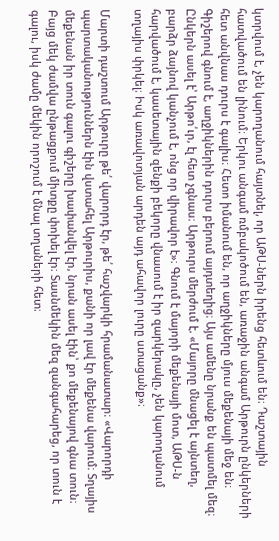կտրվում է, չեն կարողանում հայտնել, որ ԱԹՍ-ներն իրենց հետևում են։ Դաշտային հատվածում են լինում։ Երկու անգամ ռմբակոծում են, առաջին անգամ Արթուրն ընկերների հետ անվնաս դուրս է գալիս։ Հետո իմանում են, որ աղջիկները մյուս մեքենայի մեջ են։ Գիշերով գնում է, աղջիկներին դուրս բերում այդտեղից։ Այս ամենը նրանք են պատմել մեզ։ Ընկերն ասել է՝ Արթո՛ւր, էլ հետ չգնաս։ Արթուրս մերժում է. «Մայորը մնացել է այնտեղ, բարձր ձայնով կանչում է, ոնց որ վիրավոր է»։ Գնում է մայորի մեքենայի մոտ, ԱԹՍ-ն հարվածում է, կասետային զենքի բեկորը վնասում է իր զարկերակը, չեն կարողանում տղայիս փրկել։ Իսկ առավոտյան արդեն այդ ահավոր լուրը ստացանք»։

Մարտի դաշտում Արթուրը թե՛ վարորդ էր, թե՛ հաշվարկի հրամանատար։ «Վարորդի պարտականություններն էին վստահել Արթուրիս, քանի որ լավ էր մեքենա վարում։ Տղայիս մեքենան իր տուն գալու գիշերը խափանվել էր, նրան ասել էին՝ քո մեքենայով գնա տուն։ Բայց մեկ ժամվա ընթացքում միտքը փոխել էր։ Տասնմեկին մեզ զանգահարեց, որ տուն է գալու, իսկ ժամը մեկին որոշում է մնալ տղաների հետ։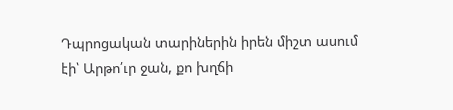Դպրոցական տարիներին իրեն միշտ ասում էի՝ Արթո՛ւր ջան, քո խղճի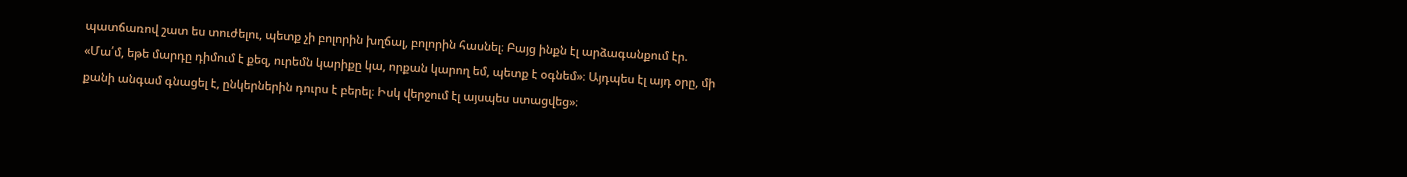պատճառով շատ ես տուժելու, պետք չի բոլորին խղճալ, բոլորին հասնել։ Բայց ինքն էլ արձագանքում էր. «Մա՛մ, եթե մարդը դիմում է քեզ, ուրեմն կարիքը կա, որքան կարող եմ, պետք է օգնեմ»։ Այդպես էլ այդ օրը, մի քանի անգամ գնացել է, ընկերներին դուրս է բերել։ Իսկ վերջում էլ այսպես ստացվեց»։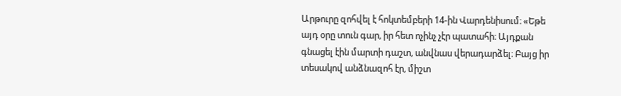Արթուրը զոհվել է հոկտեմբերի 14-ին Վարդենիսում։ «Եթե այդ օրը տուն գար, իր հետ ոչինչ չէր պատահի։ Այդքան գնացել էին մարտի դաշտ, անվնաս վերադարձել։ Բայց իր տեսակով անձնազոհ էր, միշտ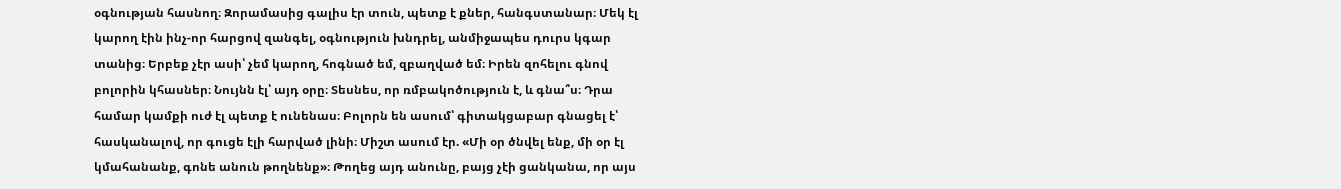օգնության հասնող։ Զորամասից գալիս էր տուն, պետք է քներ, հանգստանար։ Մեկ էլ կարող էին ինչ-որ հարցով զանգել, օգնություն խնդրել, անմիջապես դուրս կգար տանից։ Երբեք չէր ասի՝ չեմ կարող, հոգնած եմ, զբաղված եմ։ Իրեն զոհելու գնով բոլորին կհասներ։ Նույնն էլ՝ այդ օրը։ Տեսնես, որ ռմբակոծություն է, և գնա՞ս։ Դրա համար կամքի ուժ էլ պետք է ունենաս։ Բոլորն են ասում՝ գիտակցաբար գնացել է՝ հասկանալով, որ գուցե էլի հարված լինի։ Միշտ ասում էր. «Մի օր ծնվել ենք, մի օր էլ կմահանանք, գոնե անուն թողնենք»։ Թողեց այդ անունը, բայց չէի ցանկանա, որ այս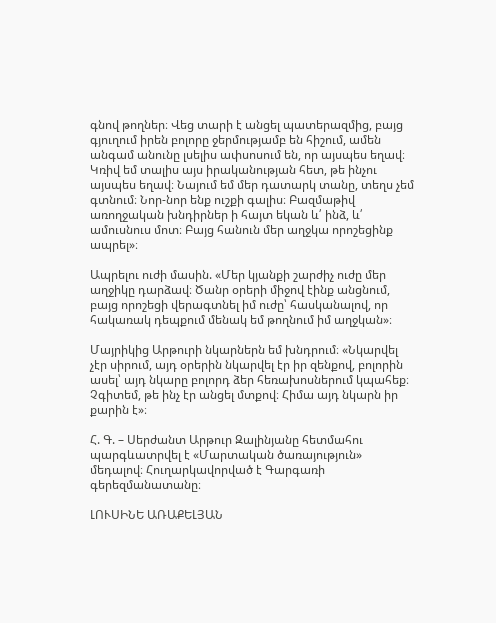գնով թողներ։ Վեց տարի է անցել պատերազմից, բայց գյուղում իրեն բոլորը ջերմությամբ են հիշում, ամեն անգամ անունը լսելիս ափսոսում են, որ այսպես եղավ։ Կռիվ եմ տալիս այս իրականության հետ, թե ինչու այսպես եղավ։ Նայում եմ մեր դատարկ տանը, տեղս չեմ գտնում։ Նոր-նոր ենք ուշքի գալիս։ Բազմաթիվ առողջական խնդիրներ ի հայտ եկան և՛ ինձ, և՛ ամուսնուս մոտ։ Բայց հանուն մեր աղջկա որոշեցինք ապրել»։

Ապրելու ուժի մասին. «Մեր կյանքի շարժիչ ուժը մեր աղջիկը դարձավ։ Ծանր օրերի միջով էինք անցնում, բայց որոշեցի վերագտնել իմ ուժը՝ հասկանալով, որ հակառակ դեպքում մենակ եմ թողնում իմ աղջկան»։

Մայրիկից Արթուրի նկարներն եմ խնդրում։ «Նկարվել չէր սիրում, այդ օրերին նկարվել էր իր զենքով, բոլորին ասել՝ այդ նկարը բոլորդ ձեր հեռախոսներում կպահեք։ Չգիտեմ, թե ինչ էր անցել մտքով։ Հիմա այդ նկարն իր քարին է»։

Հ. Գ. – Սերժանտ Արթուր Զալինյանը հետմահու պարգևատրվել է «Մարտական ծառայություն» մեդալով։ Հուղարկավորված է Գարգառի գերեզմանատանը։

ԼՈՒՍԻՆԵ ԱՌԱՔԵԼՅԱՆ